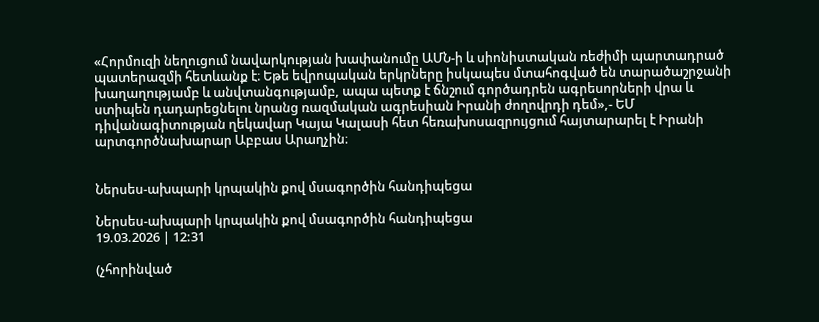«Հորմուզի նեղուցում նավարկության խափանումը ԱՄՆ-ի և սիոնիստական ռեժիմի պարտադրած պատերազմի հետևանք է։ Եթե եվրոպական երկրները իսկապես մտահոգված են տարածաշրջանի խաղաղությամբ և անվտանգությամբ, ապա պետք է ճնշում գործադրեն ագրեսորների վրա և ստիպեն դադարեցնելու նրանց ռազմական ագրեսիան Իրանի ժողովրդի դեմ»,- ԵՄ դիվանագիտության ղեկավար Կայա Կալասի հետ հեռախոսազրույցում հայտարարել է Իրանի արտգործնախարար Աբբաս Արաղչին։


Ներսես-ախպարի կրպակին քով մսագործին հանդիպեցա

Ներսես-ախպարի կրպակին քով մսագործին հանդիպեցա
19.03.2026 | 12:31

(չհորինված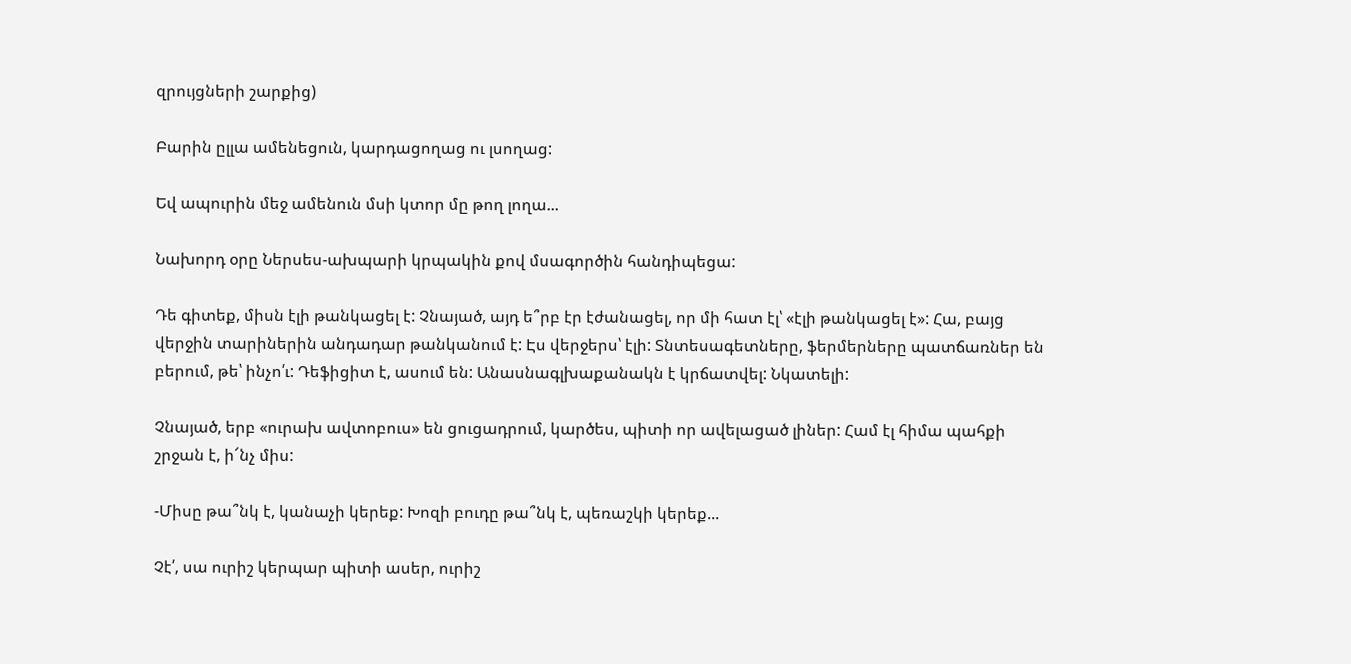զրույցների շարքից)

Բարին ըլլա ամենեցուն, կարդացողաց ու լսողաց:

Եվ ապուրին մեջ ամենուն մսի կտոր մը թող լողա...

Նախորդ օրը Ներսես-ախպարի կրպակին քով մսագործին հանդիպեցա:

Դե գիտեք, միսն էլի թանկացել է: Չնայած, այդ ե՞րբ էր էժանացել, որ մի հատ էլ՝ «էլի թանկացել է»: Հա, բայց վերջին տարիներին անդադար թանկանում է: Էս վերջերս՝ էլի: Տնտեսագետները, ֆերմերները պատճառներ են բերում, թե՝ ինչո՛ւ: Դեֆիցիտ է, ասում են: Անասնագլխաքանակն է կրճատվել: Նկատելի:

Չնայած, երբ «ուրախ ավտոբուս» են ցուցադրում, կարծես, պիտի որ ավելացած լիներ: Համ էլ հիմա պահքի շրջան է, ի՜նչ միս:

-Միսը թա՞նկ է, կանաչի կերեք: Խոզի բուդը թա՞նկ է, պեռաշկի կերեք...

Չէ՛, սա ուրիշ կերպար պիտի ասեր, ուրիշ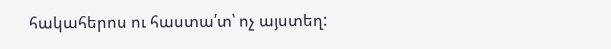հակահերոս ու հաստա՛տ՝ ոչ այստեղ: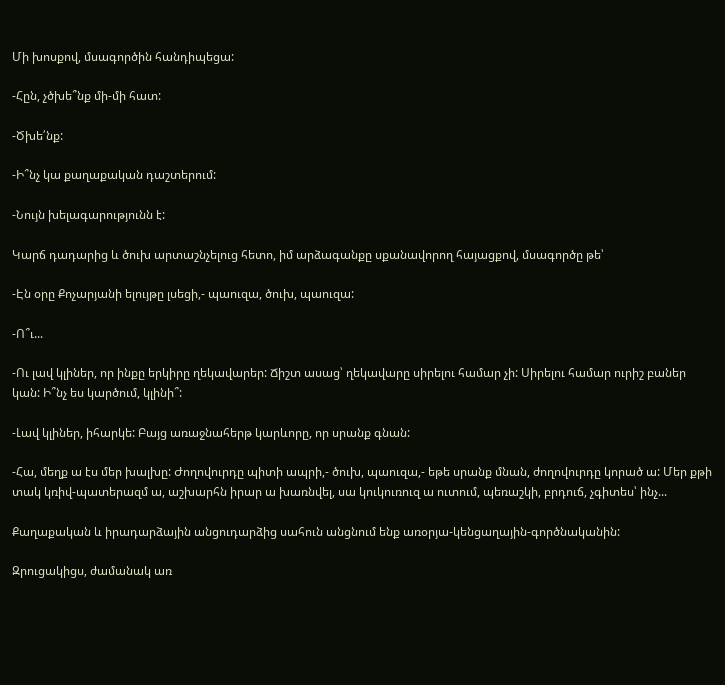Մի խոսքով, մսագործին հանդիպեցա:

-Հըն, չծխե՞նք մի-մի հատ:

-Ծխե՛նք:

-Ի՞նչ կա քաղաքական դաշտերում:

-Նույն խելագարությունն է:

Կարճ դադարից և ծուխ արտաշնչելուց հետո, իմ արձագանքը սքանավորող հայացքով, մսագործը թե՝

-Էն օրը Քոչարյանի ելույթը լսեցի,- պաուզա, ծուխ, պաուզա:

-Ո՞ւ...

-Ու լավ կլիներ, որ ինքը երկիրը ղեկավարեր: Ճիշտ ասաց՝ ղեկավարը սիրելու համար չի: Սիրելու համար ուրիշ բաներ կան: Ի՞նչ ես կարծում, կլինի՞:

-Լավ կլիներ, իհարկե: Բայց առաջնահերթ կարևորը, որ սրանք գնան:

-Հա, մեղք ա էս մեր խալխը: Ժողովուրդը պիտի ապրի,- ծուխ, պաուզա,- եթե սրանք մնան, ժողովուրդը կորած ա: Մեր քթի տակ կռիվ-պատերազմ ա, աշխարհն իրար ա խառնվել, սա կուկուռուզ ա ուտում, պեռաշկի, բրդուճ, չգիտես՝ ինչ...

Քաղաքական և իրադարձային անցուդարձից սահուն անցնում ենք առօրյա-կենցաղային-գործնականին:

Զրուցակիցս, ժամանակ առ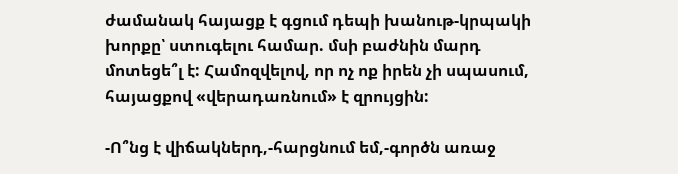ժամանակ հայացք է գցում դեպի խանութ-կրպակի խորքը՝ ստուգելու համար. մսի բաժնին մարդ մոտեցե՞լ է: Համոզվելով, որ ոչ ոք իրեն չի սպասում, հայացքով «վերադառնում» է զրույցին:

-Ո՞նց է վիճակներդ,-հարցնում եմ,-գործն առաջ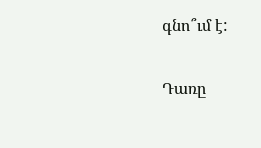գնո՞ւմ է:

Դառը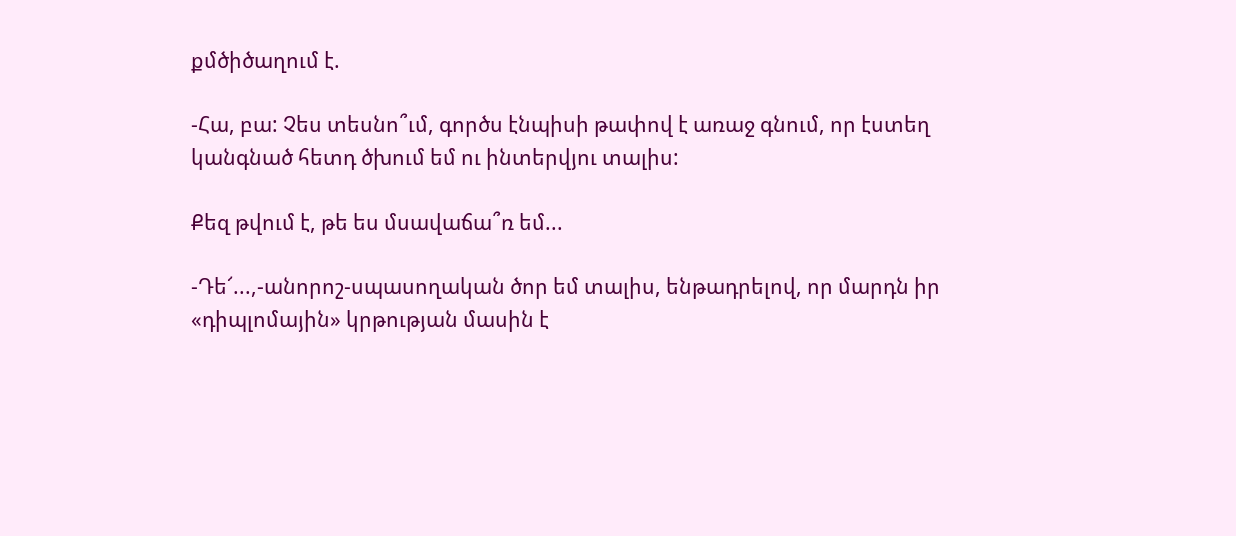քմծիծաղում է.

-Հա, բա: Չես տեսնո՞ւմ, գործս էնպիսի թափով է առաջ գնում, որ էստեղ կանգնած հետդ ծխում եմ ու ինտերվյու տալիս:

Քեզ թվում է, թե ես մսավաճա՞ռ եմ...

-Դե՜...,-անորոշ-սպասողական ծոր եմ տալիս, ենթադրելով, որ մարդն իր «դիպլոմային» կրթության մասին է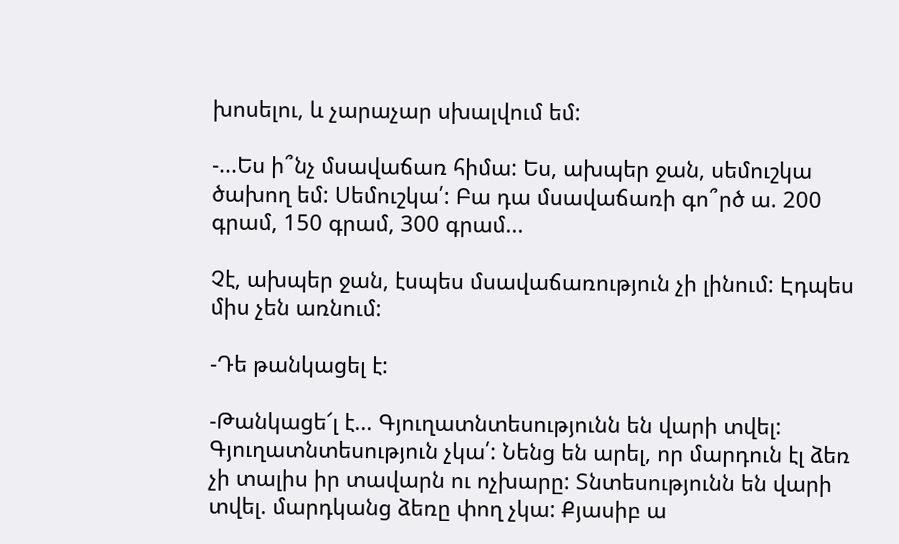խոսելու, և չարաչար սխալվում եմ:

-...Ես ի՞նչ մսավաճառ հիմա: Ես, ախպեր ջան, սեմուշկա ծախող եմ: Սեմուշկա՛: Բա դա մսավաճառի գո՞րծ ա. 200 գրամ, 150 գրամ, 300 գրամ...

Չէ, ախպեր ջան, էսպես մսավաճառություն չի լինում: Էդպես միս չեն առնում:

-Դե թանկացել է:

-Թանկացե՜լ է... Գյուղատնտեսությունն են վարի տվել: Գյուղատնտեսություն չկա՛: Նենց են արել, որ մարդուն էլ ձեռ չի տալիս իր տավարն ու ոչխարը: Տնտեսությունն են վարի տվել. մարդկանց ձեռը փող չկա: Քյասիբ ա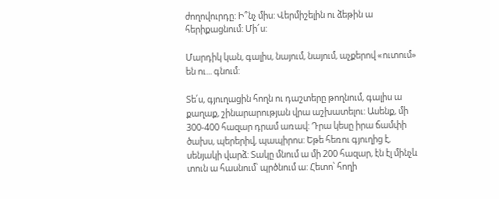ժողովուրդը: Ի՞նչ միս: Վերմիշելին ու ձեթին ա հերիքացնում: Մի՜ս:

Մարդիկ կան, գալիս, նայում, նայում, աչքերով «ուտում» են ու... գնում:

Տե՛ս, գյուղացին հողն ու դաշտերը թողնում, գալիս ա քաղաք, շինարարության վրա աշխատելու: Ասենք, մի 300-400 հազար դրամ առավ: Դրա կեսը իրա ճամփի ծախս, պերերիվ, պապիրոս: Եթե հեռու գյուղից է, սենյակի վարձ: Տակը մնում ա մի 200 հազար, էն էլ մինչև տուն ա հասնում՝ պրծնում ա: Հետո՝ հողի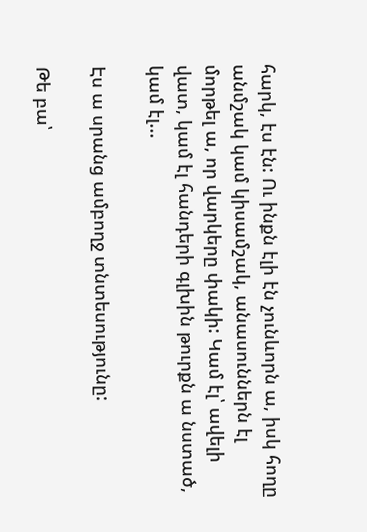հարկ, էս էն: Ու ինքն էլի էն չունևորն ա, իսկ հողը անմշակ կամ կիսամշակ, անասուններն էլ մորթել ա, որ վարկերը փակի: Կամ էլ՝ ավելի վատ, կամ էլ հանդերի գլխին թուրքն ա նստած, կամ էլ...

Էս ա սրանց ամբողջ տնտեսությունը:

Թե բա՝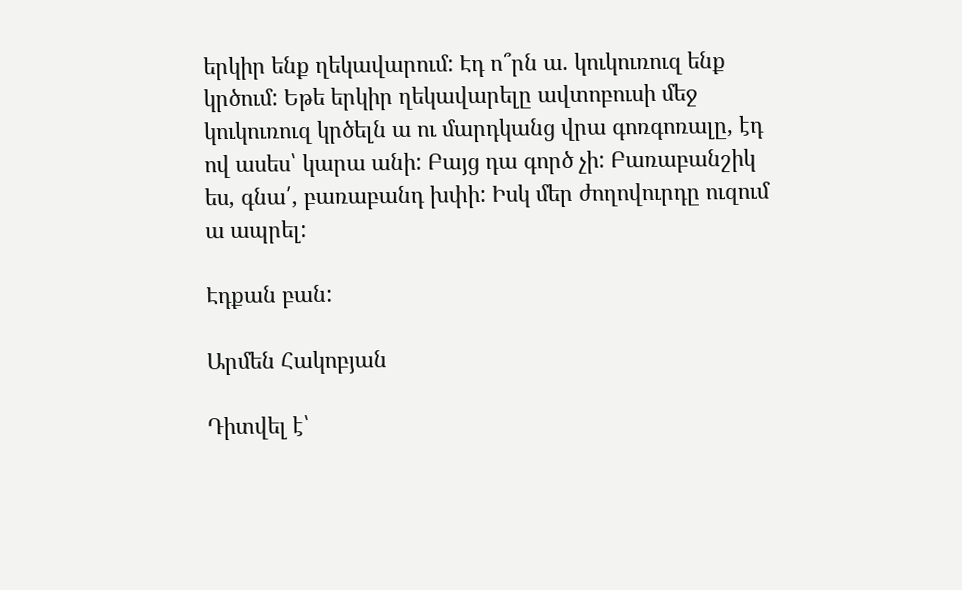երկիր ենք ղեկավարում: Էդ ո՞րն ա. կուկուռուզ ենք կրծում: Եթե երկիր ղեկավարելը ավտոբուսի մեջ կուկուռուզ կրծելն ա ու մարդկանց վրա գոռգոռալը, էդ ով ասես՝ կարա անի: Բայց դա գործ չի: Բառաբանշիկ ես, գնա՛, բառաբանդ խփի: Իսկ մեր ժողովուրդը ուզում ա ապրել:

Էդքան բան:

Արմեն Հակոբյան

Դիտվել է՝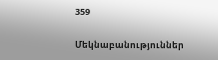359

Մեկնաբանություններ